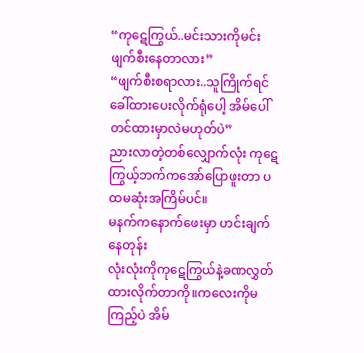“ကုဋေကြွယ်..မင်းသားကိုမင်းဖျက်စီးနေတာလား”
“ဖျက်စီးစရာလား..သူကြိုက်ရင်ခေါ်ထားပေးလိုက်ရုံပေါ့ အိမ်ပေါ်တင်ထားမှာလဲမဟုတ်ပဲ”
ညားလာတဲ့တစ်လျှောက်လုံး ကုဋေကြွယ့်ဘက်ကအော်ပြောဖူးတာ ပထမဆုံးအကြိမ်ပင်။
မနက်ကနောက်ဖေးမှာ ဟင်းချက်နေတုန်း
လုံးလုံးကိုကုဋေကြွယ်နဲ့ခဏလွှတ်ထားလိုက်တာကို။ကလေးကိုမကြည့်ပဲ အိမ်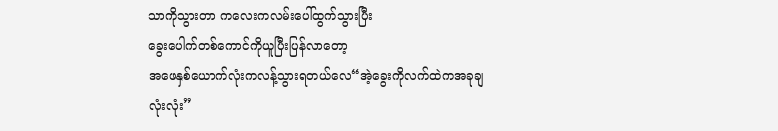သာကိုသွားတာ ကလေးကလမ်းပေါ်ထွက်သွားပြီး
ခွေးပေါက်တစ်ကောင်ကိုယူပြီးပြန်လာတော့
အဖေနှစ်ယောက်လုံးကလန့်သွားရတယ်လေ“အဲ့ခွေးကိုလက်ထဲကအခုချ လုံးလုံး”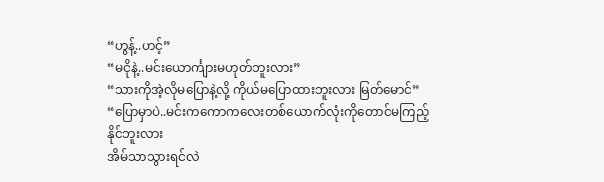“ဟွန့်..ဟင့်”
“မငိုနဲ့..မင်းယောင်္ကျားမဟုတ်ဘူးလား”
“သားကိုအဲ့လိုမပြောနဲ့လို့ ကိုယ်မပြောထားဘူးလား မြတ်မောင်”
“ပြောမှာပဲ..မင်းကကောကလေးတစ်ယောက်လုံးကိုတောင်မကြည့်နိုင်ဘူးလား
အိမ်သာသွားရင်လဲ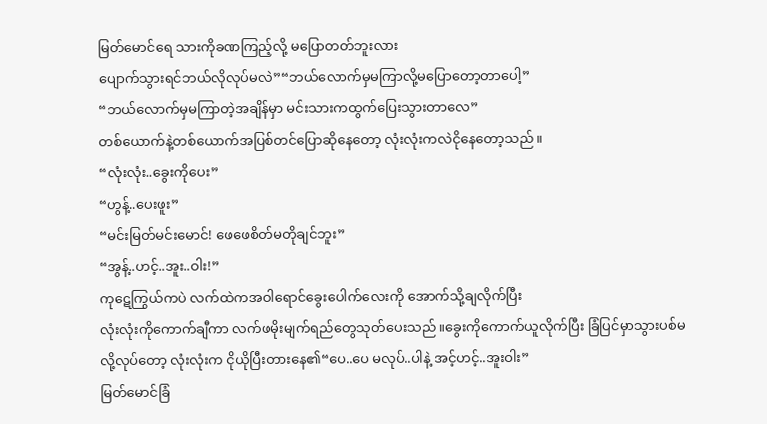မြတ်မောင်ရေ သားကိုခဏကြည့်လို့ မပြောတတ်ဘူးလား
ပျောက်သွားရင်ဘယ်လိုလုပ်မလဲ”“ဘယ်လောက်မှမကြာလို့မပြောတော့တာပေါ့”
“ဘယ်လောက်မှမကြာတဲ့အချိန်မှာ မင်းသားကထွက်ပြေးသွားတာလေ”
တစ်ယောက်နဲ့တစ်ယောက်အပြစ်တင်ပြောဆိုနေတော့ လုံးလုံးကလဲငိုနေတော့သည်။
“လုံးလုံး..ခွေးကိုပေး”
“ဟွန့်..ပေးဖူး”
“မင်းမြတ်မင်းမောင်! ဖေဖေစိတ်မတိုချင်ဘူး”
“အွန့်..ဟင့်..အူး..ဝါး!”
ကုဋေကြွယ်ကပဲ လက်ထဲကအဝါရောင်ခွေးပေါက်လေးကို အောက်သို့ချလိုက်ပြီး
လုံးလုံးကိုကောက်ချီကာ လက်ဖမိုးမျက်ရည်တွေသုတ်ပေးသည်။ခွေးကိုကောက်ယူလိုက်ပြီး ခြံပြင်မှာသွားပစ်မလို့လုပ်တော့ လုံးလုံးက ငိုယိုပြီးတားနေ၏“ပေ..ပေ မလုပ်..ပါနဲ့ အင့်ဟင့်..အူးဝါး”
မြတ်မောင်ခြံ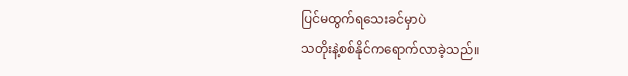ပြင်မထွက်ရသေးခင်မှာပဲ
သတိုးနဲ့စစ်နိုင်ကရောက်လာခဲ့သည်။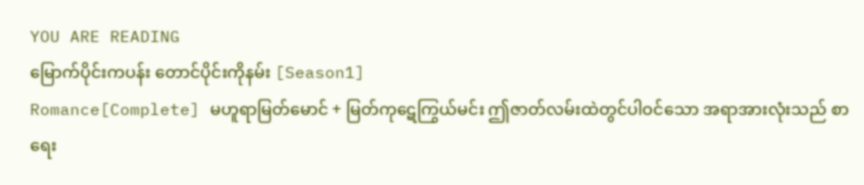YOU ARE READING
မြောက်ပိုင်းကပန်း တောင်ပိုင်းကိုနမ်း [Season1]
Romance[Complete] မဟူရာမြတ်မောင် + မြတ်ကုဋေကြွယ်မင်း ဤဇာတ်လမ်းထဲတွင်ပါဝင်သော အရာအားလုံးသည် စာရေး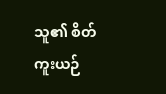သူ၏ စိတ်ကူးယဉ်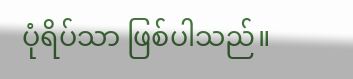ပုံရိပ်သာ ဖြစ်ပါသည်။